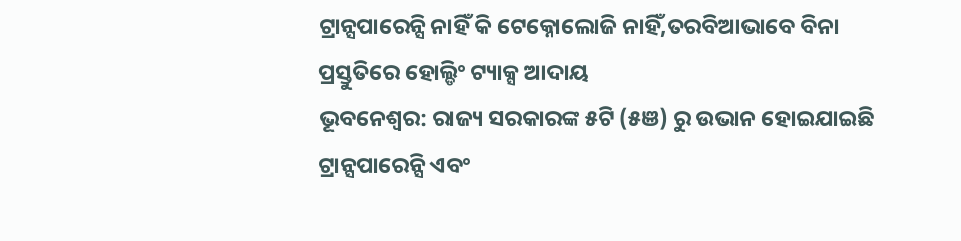ଟ୍ରାନ୍ସପାରେନ୍ସି ନାହିଁ କି ଟେକ୍ନୋଲୋଜି ନାହିଁ,ତରବିଆଭାବେ ବିନା ପ୍ରସ୍ତୁତିରେ ହୋଲ୍ଡିଂ ଟ୍ୟାକ୍ସ ଆଦାୟ
ଭୂବନେଶ୍ୱର: ରାଜ୍ୟ ସରକାରଙ୍କ ୫ଟି (୫ଞ) ରୁ ଉଭାନ ହୋଇଯାଇଛି ଟ୍ରାନ୍ସପାରେନ୍ସି ଏବଂ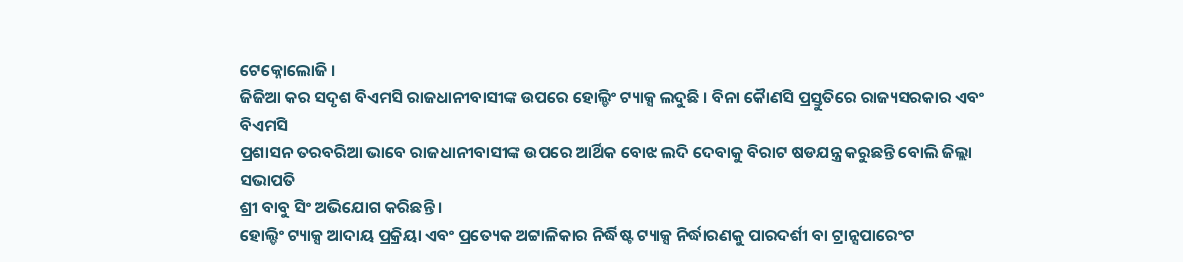ଟେକ୍ନୋଲୋଜି ।
ଜିଜିଆ କର ସଦୃଶ ବିଏମସି ରାଜଧାନୀବାସୀଙ୍କ ଉପରେ ହୋଲ୍ଡିଂ ଟ୍ୟାକ୍ସ ଲଦୁଛି । ବିନା କୈାଣସି ପ୍ରସ୍ତୁତିରେ ରାଜ୍ୟସରକାର ଏବଂ ବିଏମସି
ପ୍ରଶାସନ ତରବରିଆ ଭାବେ ରାଜଧାନୀବାସୀଙ୍କ ଉପରେ ଆର୍ଥିକ ବୋଝ ଲଦି ଦେବାକୁ ବିରାଟ ଷଡଯନ୍ତ୍ର କରୁଛନ୍ତି ବୋଲି ଜିଲ୍ଲା ସଭାପତି
ଶ୍ରୀ ବାବୁ ସିଂ ଅଭିଯୋଗ କରିଛନ୍ତି ।
ହୋଲ୍ଡିଂ ଟ୍ୟାକ୍ସ ଆଦାୟ ପ୍ରକ୍ରିୟା ଏବଂ ପ୍ରତ୍ୟେକ ଅଟ୍ଟାଳିକାର ନିର୍ଦ୍ଧିଷ୍ଟ ଟ୍ୟାକ୍ସ ନିର୍ଦ୍ଧାରଣକୁ ପାରଦର୍ଶୀ ବା ଟ୍ରାନ୍ସପାରେଂଟ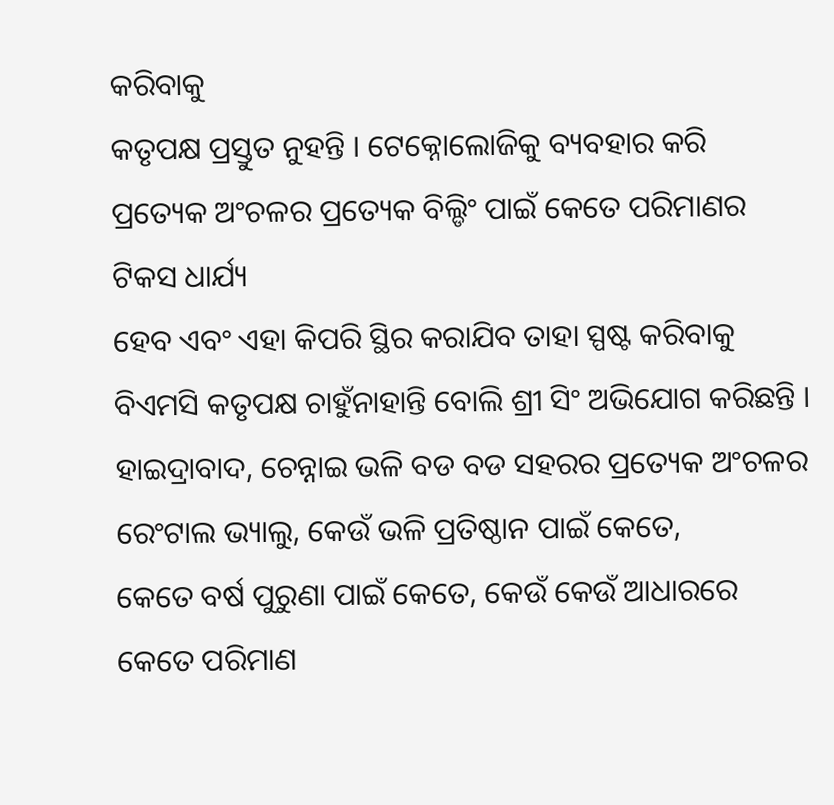କରିବାକୁ
କତୃପକ୍ଷ ପ୍ରସ୍ତୁତ ନୁହନ୍ତି । ଟେକ୍ନୋଲୋଜିକୁ ବ୍ୟବହାର କରି ପ୍ରତ୍ୟେକ ଅଂଚଳର ପ୍ରତ୍ୟେକ ବିଲ୍ଡିଂ ପାଇଁ କେତେ ପରିମାଣର ଟିକସ ଧାର୍ଯ୍ୟ
ହେବ ଏବଂ ଏହା କିପରି ସ୍ଥିର କରାଯିବ ତାହା ସ୍ପଷ୍ଟ କରିବାକୁ ବିଏମସି କତୃପକ୍ଷ ଚାହୁଁନାହାନ୍ତି ବୋଲି ଶ୍ରୀ ସିଂ ଅଭିଯୋଗ କରିଛନ୍ତି ।
ହାଇଦ୍ରାବାଦ, ଚେନ୍ନାଇ ଭଳି ବଡ ବଡ ସହରର ପ୍ରତ୍ୟେକ ଅଂଚଳର ରେଂଟାଲ ଭ୍ୟାଲୁ, କେଉଁ ଭଳି ପ୍ରତିଷ୍ଠାନ ପାଇଁ କେତେ,
କେତେ ବର୍ଷ ପୁରୁଣା ପାଇଁ କେତେ, କେଉଁ କେଉଁ ଆଧାରରେ କେତେ ପରିମାଣ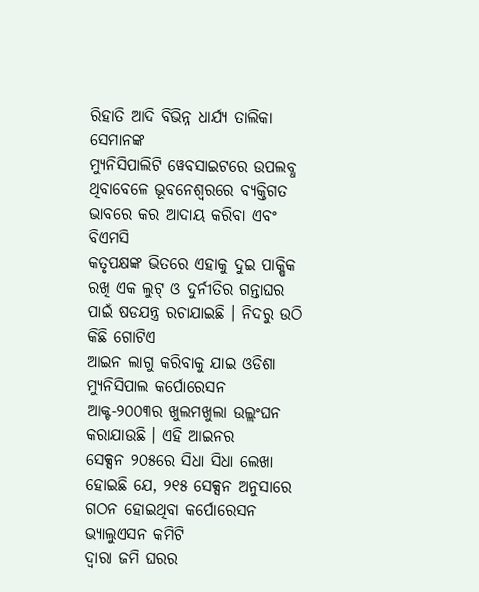ରିହାତି ଆଦି ବିଭିନ୍ନ ଧାର୍ଯ୍ୟ ତାଲିକା ସେମାନଙ୍କ
ମ୍ୟୁନିସିପାଲିଟି ୱେବସାଇଟରେ ଉପଲବ୍ଧ ଥିବାବେଳେ ଭୂବନେଶ୍ୱରରେ ବ୍ୟକ୍ତିଗତ ଭାବରେ କର ଆଦାୟ କରିବା ଏବଂ ବିଏମସି
କତୃପକ୍ଷଙ୍କ ଭିତରେ ଏହାକୁ ଦୁଇ ପାକ୍ଷିକ ରଖି ଏକ ଲୁଟ୍ ଓ ଦୁର୍ନୀତିର ଗନ୍ତାଘର ପାଇଁ ଷଡଯନ୍ତ୍ର ରଚାଯାଇଛି । ନିଦରୁ ଉଠି କିଛି ଗୋଟିଏ
ଆଇନ ଲାଗୁ କରିବାକୁ ଯାଇ ଓଡିଶା ମ୍ୟୁନିସିପାଲ କର୍ପୋରେସନ ଆକ୍ଟ-୨୦୦୩ର ଖୁଲମଖୁଲା ଉଲ୍ଲଂଘନ କରାଯାଉଛି । ଏହି ଆଇନର
ସେକ୍ସନ ୨୦୫ରେ ସିଧା ସିଧା ଲେଖା ହୋଇଛି ଯେ, ୨୧୫ ସେକ୍ସନ ଅନୁସାରେ ଗଠନ ହୋଇଥିବା କର୍ପୋରେସନ ଭ୍ୟାଲୁଏସନ କମିଟି
ଦ୍ୱାରା ଜମି ଘରର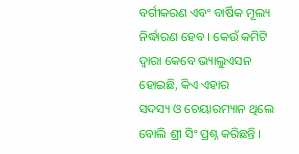ବର୍ଗୀକରଣ ଏବଂ ବାର୍ଷିକ ମୂଲ୍ୟ ନିର୍ଦ୍ଧାରଣ ହେବ । କେଉଁ କମିଟି ଦ୍ୱାରା କେବେ ଭ୍ୟାଲୁଏସନ ହୋଇଛି, କିଏ ଏହାର
ସଦସ୍ୟ ଓ ଚେୟାରମ୍ୟାନ ଥିଲେ ବୋଲି ଶ୍ରୀ ସିଂ ପ୍ରଶ୍ନ କରିଛନ୍ତି ।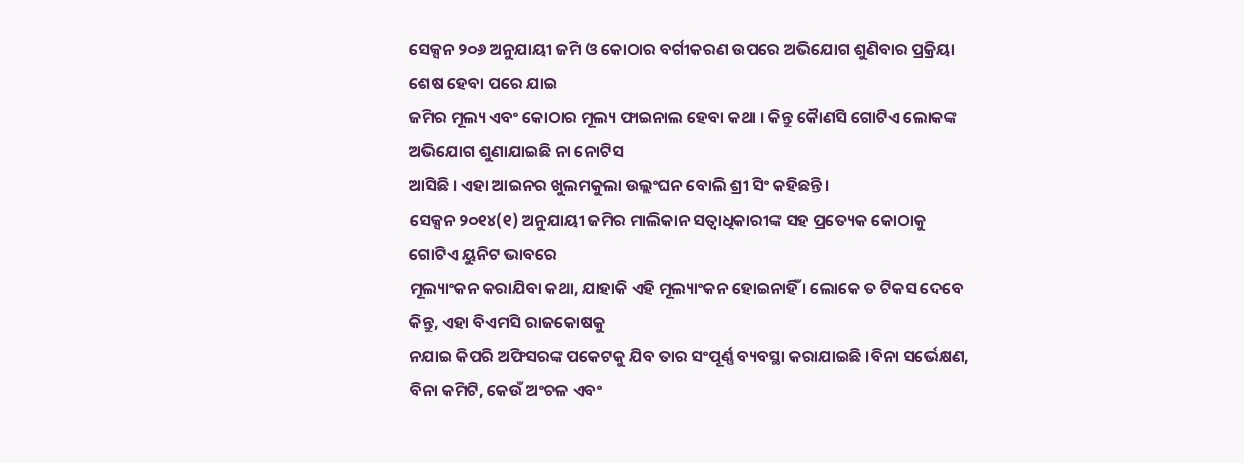ସେକ୍ସନ ୨୦୬ ଅନୁଯାୟୀ ଜମି ଓ କୋଠାର ବର୍ଗୀକରଣ ଉପରେ ଅଭିଯୋଗ ଶୁଣିବାର ପ୍ରକ୍ରିୟା ଶେଷ ହେବା ପରେ ଯାଇ
ଜମିର ମୂଲ୍ୟ ଏବଂ କୋଠାର ମୂଲ୍ୟ ଫାଇନାଲ ହେବା କଥା । କିନ୍ତୁ କୈାଣସି ଗୋଟିଏ ଲୋକଙ୍କ ଅଭିଯୋଗ ଶୁଣାଯାଇଛି ନା ନୋଟିସ
ଆସିଛି । ଏହା ଆଇନର ଖୁଲମକୁଲା ଉଲ୍ଲଂଘନ ବୋଲି ଶ୍ରୀ ସିଂ କହିଛନ୍ତି ।
ସେକ୍ସନ ୨୦୧୪(୧) ଅନୁଯାୟୀ ଜମିର ମାଲିକାନ ସତ୍ୱାଧିକାରୀଙ୍କ ସହ ପ୍ରତ୍ୟେକ କୋଠାକୁ ଗୋଟିଏ ୟୁନିଟ ଭାବରେ
ମୂଲ୍ୟାଂକନ କରାଯିବା କଥା, ଯାହାକି ଏହି ମୂଲ୍ୟାଂକନ ହୋଇନାହିଁ । ଲୋକେ ତ ଟିକସ ଦେବେ କିନ୍ତୁ, ଏହା ବିଏମସି ରାଜକୋଷକୁ
ନଯାଇ କିପରି ଅଫିସରଙ୍କ ପକେଟକୁ ଯିବ ତାର ସଂପୂର୍ଣ୍ଣ ବ୍ୟବସ୍ଥା କରାଯାଇଛି ।ବିନା ସର୍ଭେକ୍ଷଣ, ବିନା କମିଟି, କେଉଁ ଅଂଚଳ ଏବଂ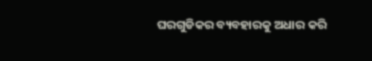ଘରଗୁଡିକର ବ୍ୟବହାରକୁ ଅଧାର କରି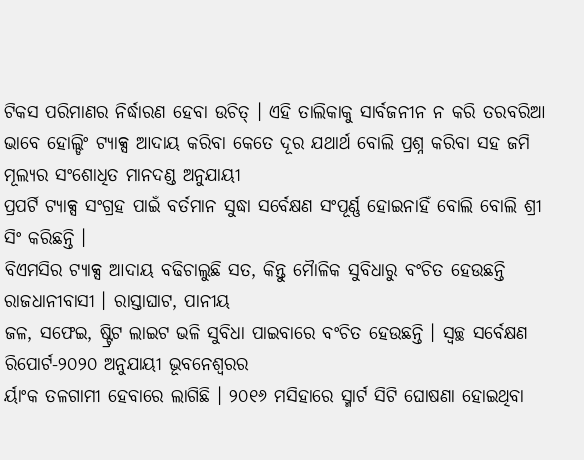ଟିକସ ପରିମାଣର ନିର୍ଦ୍ଧାରଣ ହେବା ଉଚିତ୍ । ଏହି ତାଲିକାକୁ ସାର୍ବଜନୀନ ନ କରି ତରବରିଆ
ଭାବେ ହୋଲ୍ଡିଂ ଟ୍ୟାକ୍ସ ଆଦାୟ କରିବା କେତେ ଦୂର ଯଥାର୍ଥ ବୋଲି ପ୍ରଶ୍ନ କରିବା ସହ ଜମି ମୂଲ୍ୟର ସଂଶୋଧିତ ମାନଦଣ୍ଡ ଅନୁଯାୟୀ
ପ୍ରପର୍ଟି ଟ୍ୟାକ୍ସ ସଂଗ୍ରହ ପାଇଁ ବର୍ତମାନ ସୁଦ୍ଧା ସର୍ବେକ୍ଷଣ ସଂପୂର୍ଣ୍ଣ ହୋଇନାହିଁ ବୋଲି ବୋଲି ଶ୍ରୀ ସିଂ କରିଛନ୍ତି ।
ବିଏମସିର ଟ୍ୟାକ୍ସ ଆଦାୟ ବଢିଚାଲୁଛି ସତ, କିନ୍ତୁ ମୈାଳିକ ସୁବିଧାରୁ ବଂଚିତ ହେଉଛନ୍ତି ରାଜଧାନୀବାସୀ । ରାସ୍ତାଘାଟ, ପାନୀୟ
ଜଳ, ସଫେଇ, ଷ୍ଟ୍ରିଟ ଲାଇଟ ଭଳି ସୁବିଧା ପାଇବାରେ ବଂଚିତ ହେଉଛନ୍ତି । ସ୍ୱଚ୍ଛ ସର୍ବେକ୍ଷଣ ରିପୋର୍ଟ-୨୦୨୦ ଅନୁଯାୟୀ ଭୂବନେଶ୍ୱରର
ର୍ୟାଂକ ତଳଗାମୀ ହେବାରେ ଲାଗିଛି । ୨୦୧୬ ମସିହାରେ ସ୍ମାର୍ଟ ସିଟି ଘୋଷଣା ହୋଇଥିବା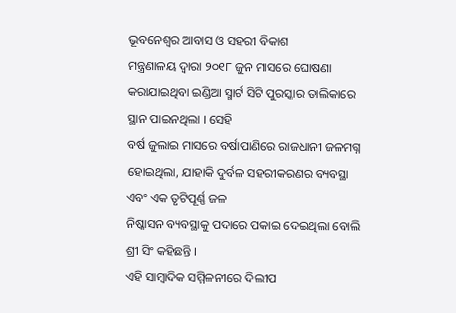ଭୂବନେଶ୍ୱର ଆବାସ ଓ ସହରୀ ବିକାଶ
ମନ୍ତ୍ରଣାଳୟ ଦ୍ୱାରା ୨୦୧୮ ଜୁନ ମାସରେ ଘୋଷଣା କରାଯାଇଥିବା ଇଣ୍ଡିଆ ସ୍ମାର୍ଟ ସିଟି ପୁରସ୍କାର ତାଲିକାରେ ସ୍ଥାନ ପାଇନଥିଲା । ସେହି
ବର୍ଷ ଜୁଲାଇ ମାସରେ ବର୍ଷାପାଣିରେ ରାଜଧାନୀ ଜଳମଗ୍ନ ହୋଇଥିଲା, ଯାହାକି ଦୁର୍ବଳ ସହରୀକରଣର ବ୍ୟବସ୍ଥା ଏବଂ ଏକ ତୃଟିପୂର୍ଣ୍ଣ ଜଳ
ନିଷ୍କାସନ ବ୍ୟବସ୍ଥାକୁ ପଦାରେ ପକାଇ ଦେଇଥିଲା ବୋଲି ଶ୍ରୀ ସିଂ କହିଛନ୍ତି ।
ଏହି ସାମ୍ବାଦିକ ସମ୍ମିଳନୀରେ ଦିଲୀପ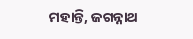ମହାନ୍ତି, ଜଗନ୍ନାଥ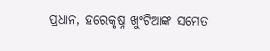ପ୍ରଧାନ, ହରେକୃଷ୍ନ ଖୁଂଟିଆଙ୍କ ସମେତ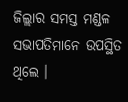ଜିଲ୍ଲାର ସମସ୍ତ ମଣ୍ଡଳ
ସଭାପତିମାନେ ଉପସ୍ଥିତ ଥିଲେ ।